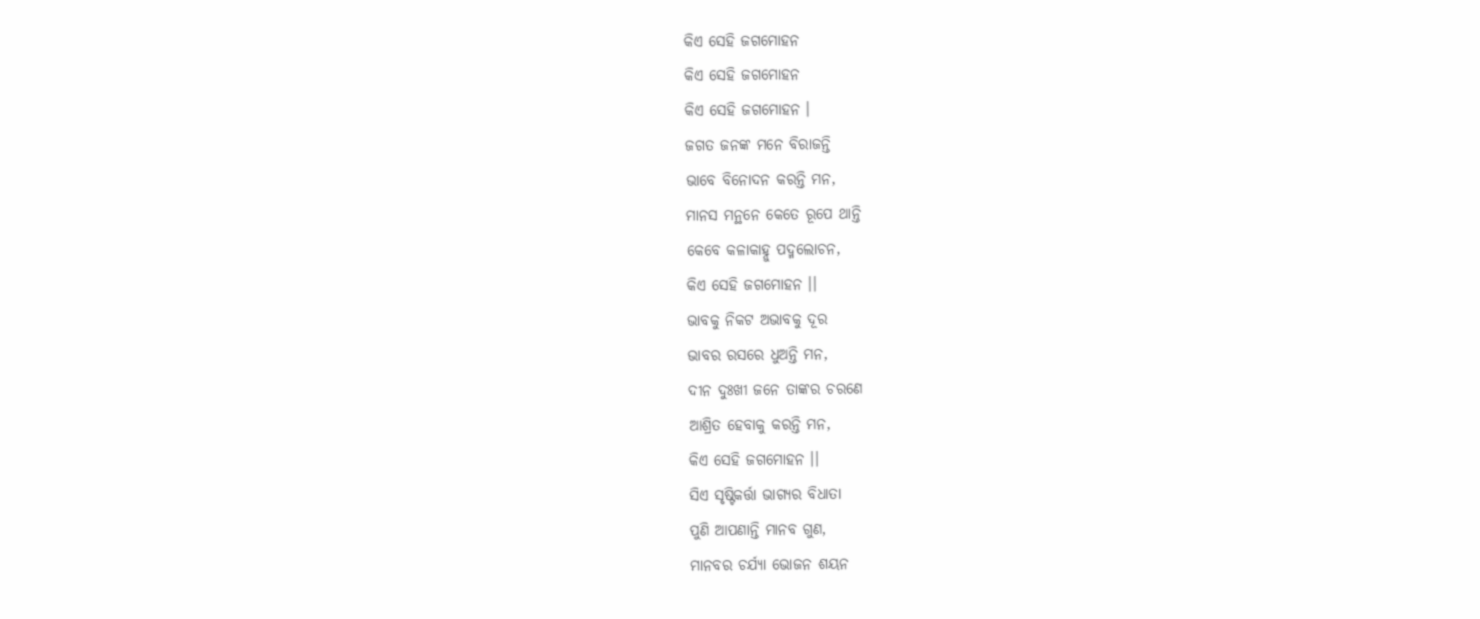କିଏ ସେହି ଜଗମୋହନ
କିଏ ସେହି ଜଗମୋହନ
କିଏ ସେହି ଜଗମୋହନ ।
ଜଗତ ଜନଙ୍କ ମନେ ବିରାଜନ୍ତି
ଭାବେ ବିନୋଦନ କରନ୍ତି ମନ,
ମାନସ ମନ୍ଥନେ କେତେ ରୂପେ ଥାନ୍ତି
କେବେ କଳାକାହ୍ନୁ ପଦ୍ମଲୋଚନ,
କିଏ ସେହି ଜଗମୋହନ ।।
ଭାବକୁ ନିକଟ ଅଭାବକୁ ଦୂର
ଭାବର ରସରେ ଧୁଅନ୍ତି ମନ,
ଦୀନ ଦୁଃଖୀ ଜନେ ତାଙ୍କର ଚରଣେ
ଆଶ୍ରିତ ହେବାକୁ କରନ୍ତି ମନ,
କିଏ ସେହି ଜଗମୋହନ ।।
ସିଏ ସୃଷ୍ଟିକର୍ତ୍ତା ଭାଗ୍ୟର ବିଧାତା
ପୁଣି ଆପଣାନ୍ତି ମାନବ ଗୁଣ,
ମାନବର ଚର୍ଯ୍ୟା ଭୋଜନ ଶୟନ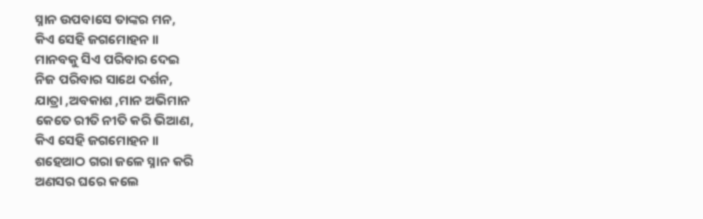ସ୍ନାନ ଉପବାସେ ତାଙ୍କର ମନ,
କିଏ ସେହି ଜଗମୋହନ ।।
ମାନବକୁ ସିଏ ପରିବାର ଦେଇ
ନିଜ ପରିବାର ସାଥେ ଦର୍ଶନ,
ଯାତ୍ରା ,ଅବକାଶ ,ମାନ ଅଭିମାନ
କେତେ ରୀତି ନୀତି କରି ଭିଆଣ,
କିଏ ସେହି ଜଗମୋହନ ।।
ଶହେଆଠ ଗରା ଜଳେ ସ୍ନାନ କରି
ଅଣସର ଘରେ କଲେ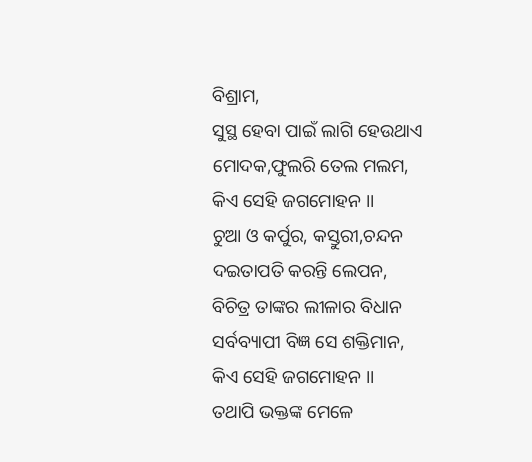ବିଶ୍ରାମ,
ସୁସ୍ଥ ହେବା ପାଇଁ ଲାଗି ହେଉଥାଏ
ମୋଦକ,ଫୁଲରି ତେଲ ମଲମ,
କିଏ ସେହି ଜଗମୋହନ ।।
ଚୁଆ ଓ କର୍ପୁର, କସ୍ତୁରୀ,ଚନ୍ଦନ
ଦଇତାପତି କରନ୍ତି ଲେପନ,
ବିଚିତ୍ର ତାଙ୍କର ଲୀଳାର ବିଧାନ
ସର୍ବବ୍ୟାପୀ ବିଜ୍ଞ ସେ ଶକ୍ତିମାନ,
କିଏ ସେହି ଜଗମୋହନ ।।
ତଥାପି ଭକ୍ତଙ୍କ ମେଳେ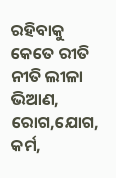ରହିବାକୁ
କେତେ ରୀତି ନୀତି ଲୀଳା ଭିଆଣ,
ରୋଗ,ଯୋଗ, କର୍ମ,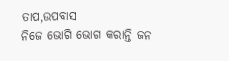ତାପ,ଉପବାସ
ନିଜେ ଭୋଗି ଭୋଗ କରାନ୍ତି ଜନ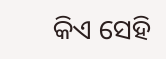କିଏ ସେହି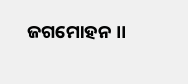ଜଗମୋହନ ।।